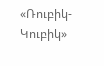«Ռուբիկ-Կուբիկ»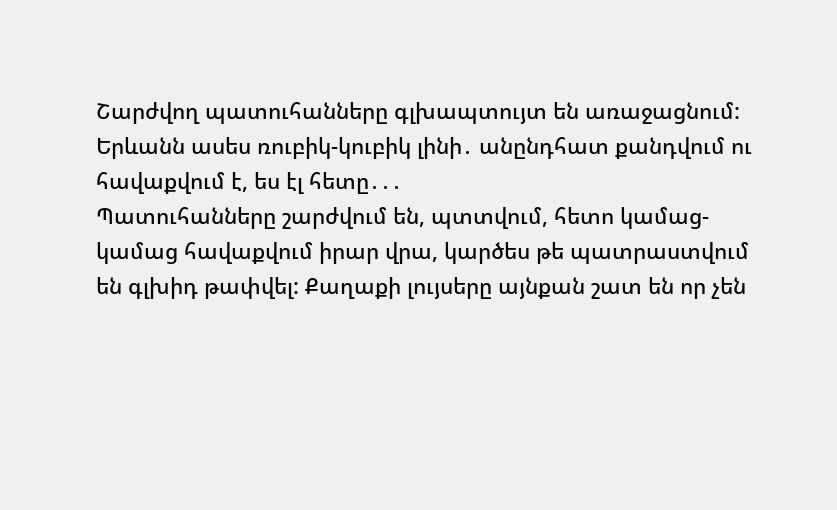Շարժվող պատուհանները գլխապտույտ են առաջացնում: Երևանն ասես ռուբիկ-կուբիկ լինի․ անընդհատ քանդվում ու հավաքվում է, ես էլ հետը․․․
Պատուհանները շարժվում են, պտտվում, հետո կամաց-կամաց հավաքվում իրար վրա, կարծես թե պատրաստվում են գլխիդ թափվել: Քաղաքի լույսերը այնքան շատ են որ չեն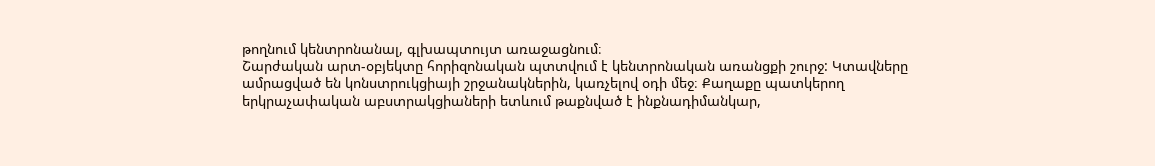թողնում կենտրոնանալ, գլխապտույտ առաջացնում։
Շարժական արտ-օբյեկտը հորիզոնական պտտվում է կենտրոնական առանցքի շուրջ: Կտավները ամրացված են կոնստրուկցիայի շրջանակներին, կառչելով օդի մեջ։ Քաղաքը պատկերող երկրաչափական աբստրակցիաների ետևում թաքնված է ինքնադիմանկար,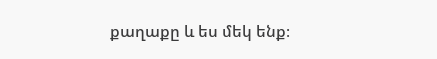քաղաքը և ես մեկ ենք։